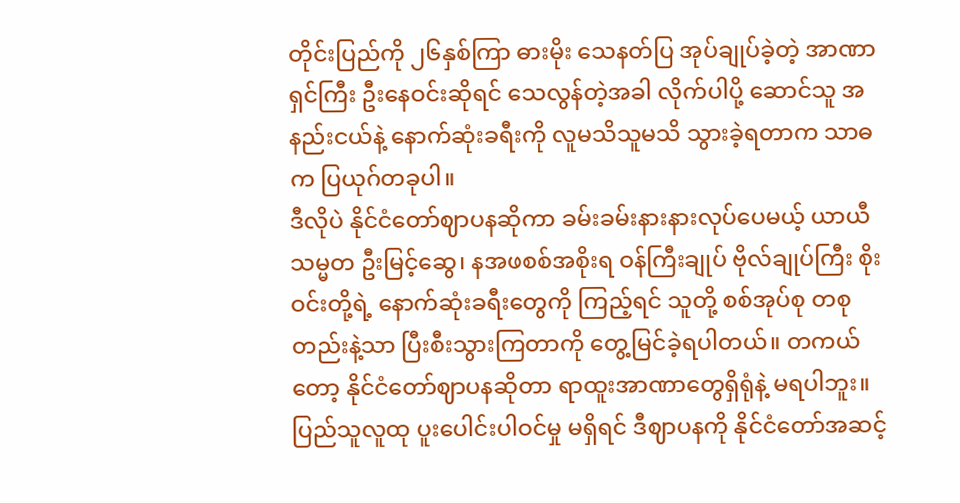တိုင်းပြည်ကို ၂၆နှစ်ကြာ ဓားမိုး သေနတ်ပြ အုပ်ချုပ်ခဲ့တဲ့ အာဏာရှင်ကြီး ဦးနေဝင်းဆိုရင် သေလွန်တဲ့အခါ လိုက်ပါပို့ ဆောင်သူ အနည်းငယ်နဲ့ နောက်ဆုံးခရီးကို လူမသိသူမသိ သွားခဲ့ရတာက သာဓက ပြယုဂ်တခုပါ။
ဒီလိုပဲ နိုင်ငံတော်ဈာပနဆိုကာ ခမ်းခမ်းနားနားလုပ်ပေမယ့် ယာယီသမ္မတ ဦးမြင့်ဆွေ၊ နအဖစစ်အစိုးရ ဝန်ကြီးချုပ် ဗိုလ်ချုပ်ကြီး စိုးဝင်းတို့ရဲ့ နောက်ဆုံးခရီးတွေကို ကြည့်ရင် သူတို့ စစ်အုပ်စု တစုတည်းနဲ့သာ ပြီးစီးသွားကြတာကို တွေ့မြင်ခဲ့ရပါတယ်။ တကယ်တော့ နိုင်ငံတော်ဈာပနဆိုတာ ရာထူးအာဏာတွေရှိရုံနဲ့ မရပါဘူး။ ပြည်သူလူထု ပူးပေါင်းပါဝင်မှု မရှိရင် ဒီဈာပနကို နိုင်ငံတော်အဆင့်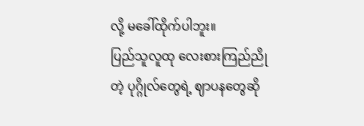လို့ မခေါ်ထိုက်ပါဘူး။
ပြည်သူလူထု လေးစားကြည်ညိုတဲ့ ပုဂ္ဂိုလ်တွေရဲ့ ဈာပနတွေဆို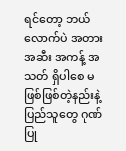ရင်တော့ ဘယ်လောက်ပဲ အတားအဆီး အကန့် အသတ် ရှိပါစေ မဖြစ်ဖြစ်တဲ့နည်းနဲ့ ပြည်သူတွေ ဂုဏ်ပြု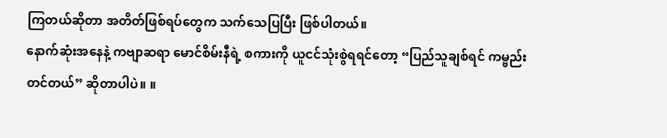ကြတယ်ဆိုတာ အတိတ်ဖြစ်ရပ်တွေက သက်သေပြပြီး ဖြစ်ပါတယ်။
နောက်ဆုံးအနေနဲ့ ကဗျာဆရာ မောင်စိမ်းနီရဲ့ စကားကို ယူငင်သုံးစွဲရရင်တော့ “ပြည်သူချစ်ရင် ကမ္ဗည်းတင်တယ်” ဆိုတာပါပဲ။ ။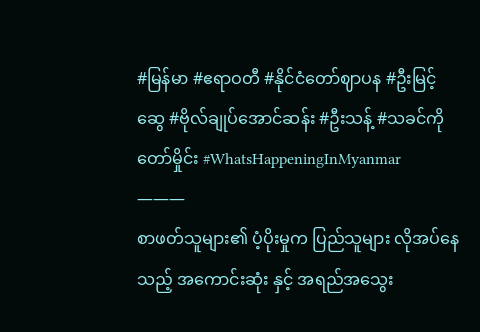#မြန်မာ #ဧရာဝတီ #နိုင်ငံတော်ဈာပန #ဦးမြင့်ဆွေ #ဗိုလ်ချုပ်အောင်ဆန်း #ဦးသန့် #သခင်ကိုတော်မှိုင်း #WhatsHappeningInMyanmar
———
စာဖတ်သူများ၏ ပံ့ပိုးမှုက ပြည်သူများ လိုအပ်နေသည့် အကောင်းဆုံး နှင့် အရည်အသွေး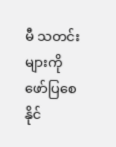မီ သတင်းများကို ဖော်ပြစေနိုင်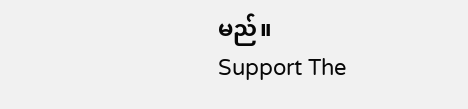မည်။
Support The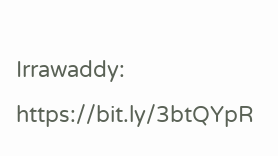Irrawaddy: https://bit.ly/3btQYpR